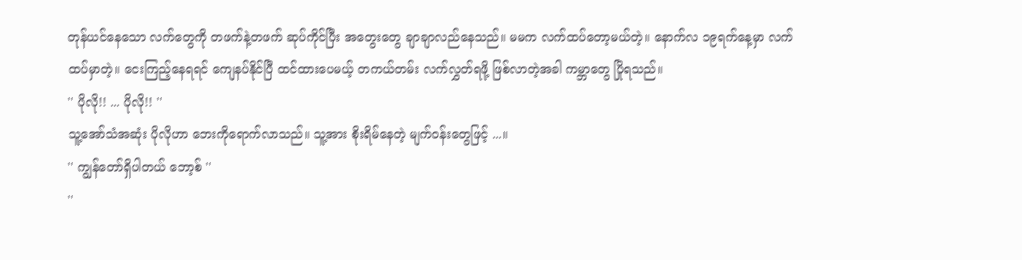တုန်ယင်နေသော လက်တွေကို တဖက်နဲ့တဖက် ဆုပ်ကိုင်ပြီး အတွေးတွေ ချာချာလည်နေသည်။ မမက လက်ထပ်တော့မယ်တဲ့။ နောက်လ ၁၉ရက်နေ့မှာ လက်ထပ်မှာတဲ့။ ငေးကြည့်နေရရင် ကျေနပ်နိုင်ပြီ ထင်ထားပေမယ့် တကယ်တမ်း လက်လွှတ်ရဖို့ ဖြစ်လာတဲ့အခါ ကမ္ဘာတွေ ပြိုရသည်။
'' ပိုလို!! ... ပိုလို!! ''
သူ့အော်သံအဆုံး ပိုလိုဟာ ဘေးကိုရောက်လာသည်။ သူ့အား စိုးရိမ်နေတဲ့ မျက်ဝန်းတွေဖြင့် ...။
'' ကျွန်တော်ရှိပါတယ် ဘော့စ် ''
''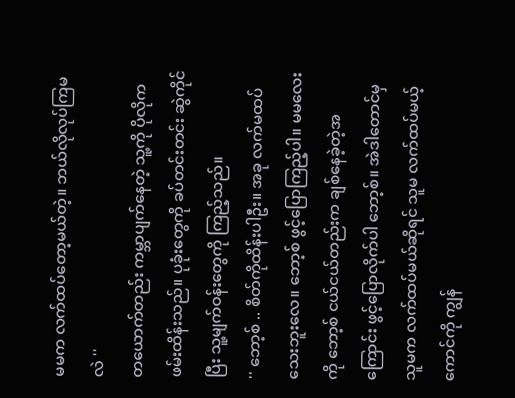မမက လက်ထပ်တော့မယ်တဲ့။ ဘယ်လိုလုပ်ကြမလဲ ''
တယောက်တည်း ကမ္ဘာပျက်နေတဲ့ သူ့ကို ပိုလိုက ဖမ်းထိန်းသည်။ ပုခုံးတွေကို ခပ်တင်းတင်း ဆွဲကိုင်ပြီး သူ့မျက်ဝန်းတွေကို ကြည့်သည်။
'' ဘော့စ် .. စိတ်ကိုထိန်းပါဦး။ အခု လက်မထပ်သေးဘူးလေ။ ဘော့စ် ဖွင့်ပြောကြည့်ပါ။ မမလေးကို ဘော့စ် ငယ်ငယ်တည်းက ချစ်နေခဲ့တဲ့အကြောင်း ဖွင့်ပြောလိုက်ပါ ဘော့စ်။ အဲဒါတောင်မှ သူမက လက်ထပ်မယ်ဆိုရင် သူမ လက်ထပ်မယ့်ကောင်ကို ကျွန်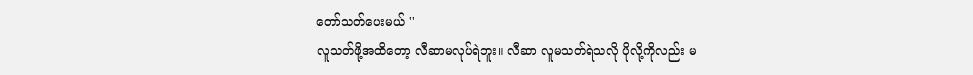တော်သတ်ပေးမယ် ''
လူသတ်ဖို့အထိတော့ လီဆာမလုပ်ရဲဘူး။ လီဆာ လူမသတ်ရဲသလို ပိုလို့ကိုလည်း မ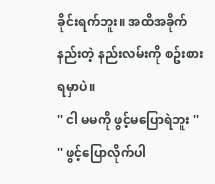ခိုင်းရက်ဘူး။ အထိအခိုက်နည်းတဲ့ နည်းလမ်းကို စဥ်းစားရမှာပဲ။
'' ငါ မမကို ဖွင့်မပြောရဲဘူး ''
'' ဖွင့်ပြောလိုက်ပါ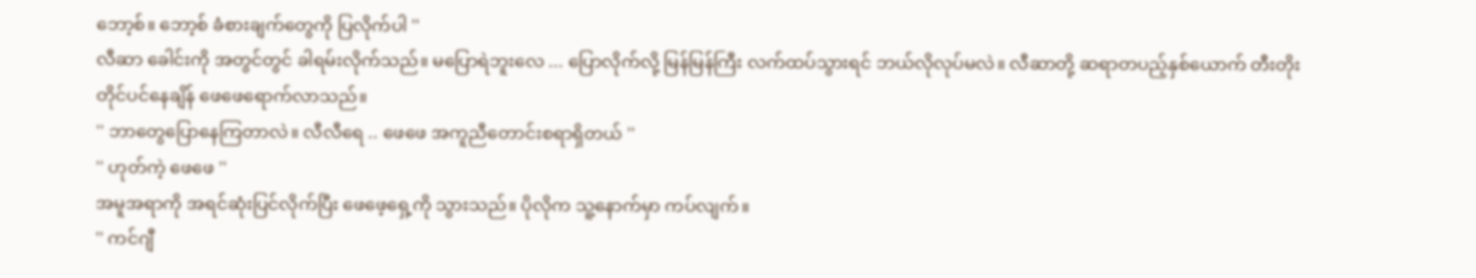ဘော့စ်။ ဘော့စ် ခံစားချက်တွေကို ပြလိုက်ပါ ''
လီဆာ ခေါင်းကို အတွင်တွင် ခါရမ်းလိုက်သည်။ မပြောရဲဘူးလေ ... ပြောလိုက်လို့ မြန်မြန်ကြီး လက်ထပ်သွားရင် ဘယ်လိုလုပ်မလဲ။ လီဆာတို့ ဆရာတပည့်နှစ်ယောက် တီးတိုးတိုင်ပင်နေချိန် ဖေဖေရောက်လာသည်။
'' ဘာတွေပြောနေကြတာလဲ။ လီလီရေ .. ဖေဖေ အကူညီတောင်းစရာရှိတယ် ''
'' ဟုတ်ကဲ့ ဖေဖေ ''
အမူအရာကို အရင်ဆုံးပြင်လိုက်ပြီး ဖေဖေ့ရှေ့ကို သွားသည်။ ပိုလိုက သူ့နောက်မှာ ကပ်လျက်။
'' ကင်ဂျီ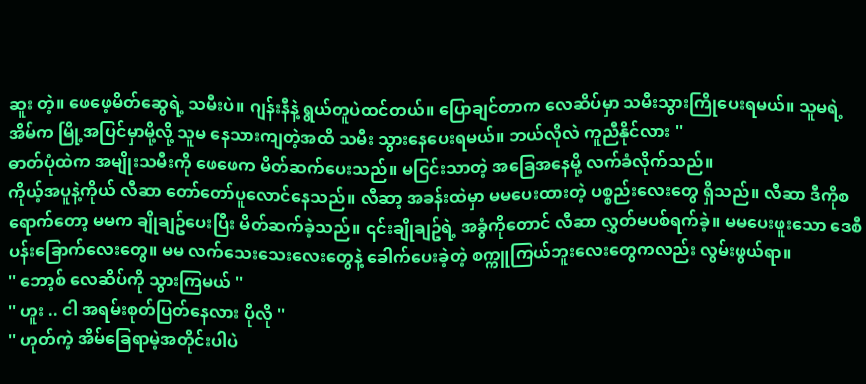ဆူး တဲ့။ ဖေဖေ့မိတ်ဆွေရဲ့ သမီးပဲ။ ဂျန်းနီနဲ့ ရွယ်တူပဲထင်တယ်။ ပြောချင်တာက လေဆိပ်မှာ သမီးသွားကြိုပေးရမယ်။ သူမရဲ့အိမ်က မြို့အပြင်မှာမို့လို့ သူမ နေသားကျတဲ့အထိ သမီး သွားနေပေးရမယ်။ ဘယ်လိုလဲ ကူညီနိုင်လား ''
ဓာတ်ပုံထဲက အမျိုးသမီးကို ဖေဖေက မိတ်ဆက်ပေးသည်။ မငြင်းသာတဲ့ အခြေအနေမို့ လက်ခံလိုက်သည်။
ကိုယ့်အပူနဲ့ကိုယ် လီဆာ တော်တော်ပူလောင်နေသည်။ လီဆာ့ အခန်းထဲမှာ မမပေးထားတဲ့ ပစ္စည်းလေးတွေ ရှိသည်။ လီဆာ ဒီကိုစရောက်တော့ မမက ချိုချဥ်ပေးပြီး မိတ်ဆက်ခဲ့သည်။ ၎င်းချိုချဥ်ရဲ့ အခွံကိုတောင် လီဆာ လွှတ်မပစ်ရက်ခဲ့။ မမပေးဖူးသော ဒေစီပန်းခြောက်လေးတွေ။ မမ လက်သေးသေးလေးတွေနဲ့ ခေါက်ပေးခဲ့တဲ့ စက္ကူကြယ်ဘူးလေးတွေကလည်း လွမ်းဖွယ်ရာ။
'' ဘော့စ် လေဆိပ်ကို သွားကြမယ် ''
'' ဟူး .. ငါ အရမ်းစုတ်ပြတ်နေလား ပိုလို ''
'' ဟုတ်ကဲ့ အိမ်ခြေရာမဲ့အတိုင်းပါပဲ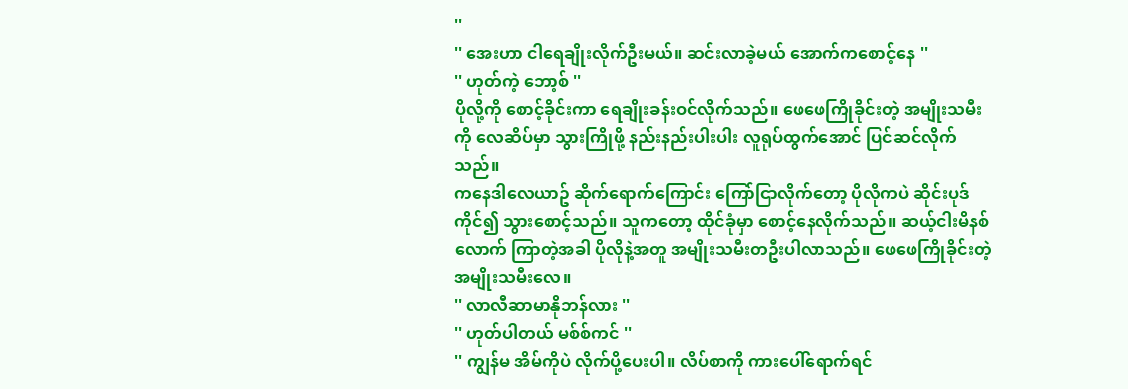''
'' အေးဟာ ငါရေချိုးလိုက်ဦးမယ်။ ဆင်းလာခဲ့မယ် အောက်ကစောင့်နေ ''
'' ဟုတ်ကဲ့ ဘော့စ် ''
ပိုလို့ကို စောင့်ခိုင်းကာ ရေချိုးခန်းဝင်လိုက်သည်။ ဖေဖေကြိုခိုင်းတဲ့ အမျိုးသမီးကို လေဆိပ်မှာ သွားကြိုဖို့ နည်းနည်းပါးပါး လူရုပ်ထွက်အောင် ပြင်ဆင်လိုက်သည်။
ကနေဒါလေယာဥ် ဆိုက်ရောက်ကြောင်း ကြော်ငြာလိုက်တော့ ပိုလိုကပဲ ဆိုင်းပုဒ်ကိုင်၍ သွားစောင့်သည်။ သူကတော့ ထိုင်ခုံမှာ စောင့်နေလိုက်သည်။ ဆယ့်ငါးမိနစ်လောက် ကြာတဲ့အခါ ပိုလိုနဲ့အတူ အမျိုးသမီးတဦးပါလာသည်။ ဖေဖေကြိုခိုင်းတဲ့ အမျိုးသမီးလေ။
'' လာလီဆာမာနိုဘန်လား ''
'' ဟုတ်ပါတယ် မစ်စ်ကင် ''
'' ကျွန်မ အိမ်ကိုပဲ လိုက်ပို့ပေးပါ။ လိပ်စာကို ကားပေါ်ရောက်ရင်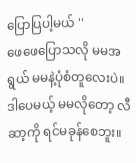ပြောပြပါ့မယ် ''
ဖေဖေပြောသလို မမအရွယ် မမနဲ့ပုံစံတူလေးပဲ။ ဒါပေမယ့် မမလိုတော့ လီဆာ့ကို ရင်မခုန်စေဘူး။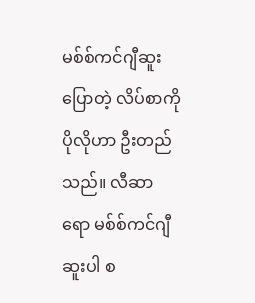မစ်စ်ကင်ဂျီဆူးပြောတဲ့ လိပ်စာကို ပိုလိုဟာ ဦးတည်သည်။ လီဆာရော မစ်စ်ကင်ဂျီဆူးပါ စ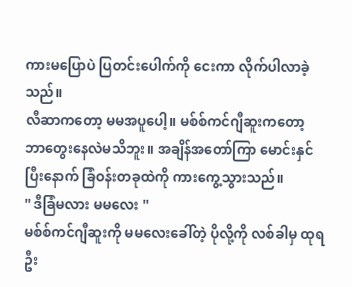ကားမပြောပဲ ပြတင်းပေါက်ကို ငေးကာ လိုက်ပါလာခဲ့သည်။
လီဆာကတော့ မမအပူပေါ့။ မစ်စ်ကင်ဂျီဆူးကတော့ ဘာတွေးနေလဲမသိဘူး။ အချိန်အတော်ကြာ မောင်းနှင်ပြီးနောက် ခြံဝန်းတခုထဲကို ကားကွေ့သွားသည်။
'' ဒီခြံမလား မမလေး ''
မစ်စ်ကင်ဂျီဆူးကို မမလေးခေါ်တဲ့ ပိုလို့ကို လစ်ခါမှ ထုရဦး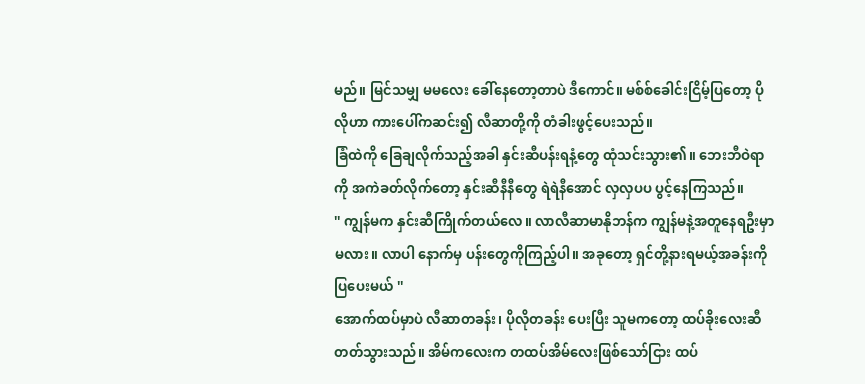မည်။ မြင်သမျှ မမလေး ခေါ်နေတော့တာပဲ ဒီကောင်။ မစ်စ်ခေါင်းငြိမ့်ပြတော့ ပိုလိုဟာ ကားပေါ်ကဆင်း၍ လီဆာတို့ကို တံခါးဖွင့်ပေးသည်။
ခြံထဲကို ခြေချလိုက်သည့်အခါ နှင်းဆီပန်းရနံ့တွေ ထုံသင်းသွား၏။ ဘေးဘီဝဲရာကို အကဲခတ်လိုက်တော့ နှင်းဆီနီနီတွေ ရဲရဲနီအောင် လှလှပပ ပွင့်နေကြသည်။
'' ကျွန်မက နှင်းဆီကြိုက်တယ်လေ။ လာလီဆာမာနိုဘန်က ကျွန်မနဲ့အတူနေရဦးမှာမလား။ လာပါ နောက်မှ ပန်းတွေကိုကြည့်ပါ။ အခုတော့ ရှင်တို့နားရမယ့်အခန်းကို ပြပေးမယ် ''
အောက်ထပ်မှာပဲ လီဆာတခန်း၊ ပိုလိုတခန်း ပေးပြီး သူမကတော့ ထပ်ခိုးလေးဆီ တတ်သွားသည်။ အိမ်ကလေးက တထပ်အိမ်လေးဖြစ်သော်ငြား ထပ်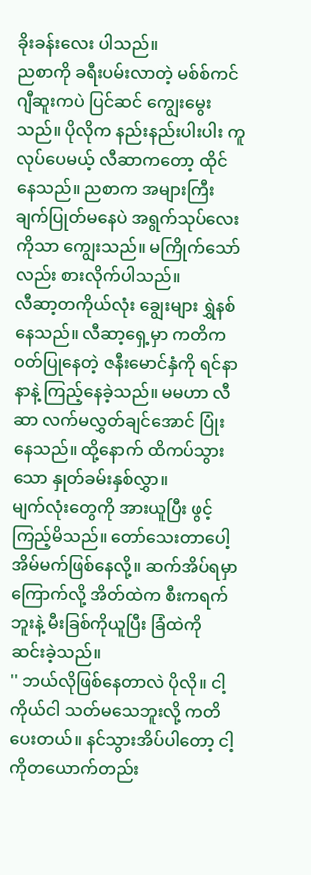ခိုးခန်းလေး ပါသည်။
ညစာကို ခရီးပမ်းလာတဲ့ မစ်စ်ကင်ဂျီဆူးကပဲ ပြင်ဆင် ကျွေးမွေးသည်။ ပိုလိုက နည်းနည်းပါးပါး ကူလုပ်ပေမယ့် လီဆာကတော့ ထိုင်နေသည်။ ညစာက အများကြီး ချက်ပြုတ်မနေပဲ အရွက်သုပ်လေးကိုသာ ကျွေးသည်။ မကြိုက်သော်လည်း စားလိုက်ပါသည်။
လီဆာ့တကိုယ်လုံး ချွေးများ ရွှဲနစ်နေသည်။ လီဆာ့ရှေ့မှာ ကတိကဝတ်ပြုနေတဲ့ ဇနီးမောင်နှံကို ရင်နာနာနဲ့ ကြည့်နေခဲ့သည်။ မမဟာ လီဆာ လက်မလွှတ်ချင်အောင် ပြုံးနေသည်။ ထို့နောက် ထိကပ်သွားသော နှုတ်ခမ်းနှစ်လွှာ။
မျက်လုံးတွေကို အားယူပြီး ဖွင့်ကြည့်မိသည်။ တော်သေးတာပေါ့ အိမ်မက်ဖြစ်နေလို့။ ဆက်အိပ်ရမှာ ကြောက်လို့ အိတ်ထဲက စီးကရက်ဘူးနဲ့ မီးခြစ်ကိုယူပြီး ခြံထဲကို ဆင်းခဲ့သည်။
'' ဘယ်လိုဖြစ်နေတာလဲ ပိုလို။ ငါ့ကိုယ်ငါ သတ်မသေဘူးလို့ ကတိပေးတယ်။ နင်သွားအိပ်ပါတော့ ငါ့ကိုတယောက်တည်း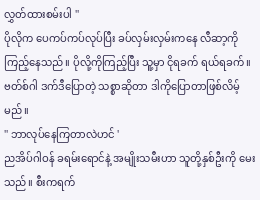လွှတ်ထားစမ်းပါ ''
ပိုလိုက ပေကပ်ကပ်လုပ်ပြီး ခပ်လှမ်းလှမ်းကနေ လီဆာ့ကို ကြည့်နေသည်။ ပိုလို့ကိုကြည့်ပြီး သူ့မှာ ငိုရခက် ရယ်ရခက်။ ဗတ်စ်ဂါ ဒက်ဒီပြောတဲ့ သစ္စာဆိုတာ ဒါကိုပြောတာဖြစ်လိမ့်မည်။
'' ဘာလုပ်နေကြတာလဲဟင် '
ညအိပ်ဂါဝန် ခရမ်းရောင်နဲ့ အမျိုးသမီးဟာ သူတို့နှစ်ဦးကို မေးသည်။ စီးကရက်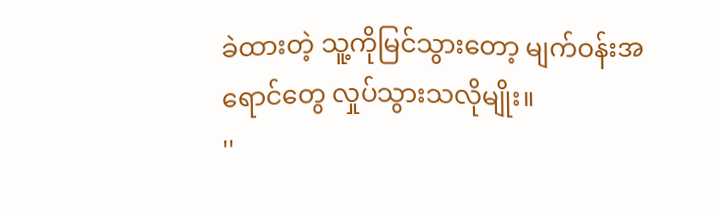ခဲထားတဲ့ သူ့ကိုမြင်သွားတော့ မျက်ဝန်းအရောင်တွေ လှုပ်သွားသလိုမျိုး။
''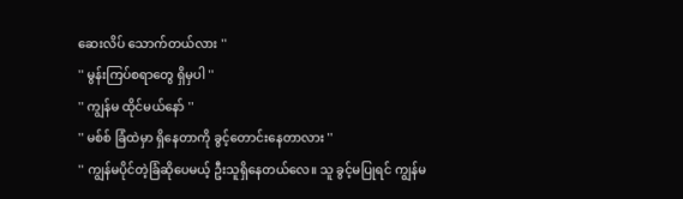ဆေးလိပ် သောက်တယ်လား ''
'' မွန်းကြပ်စရာတွေ ရှိမှပါ ''
'' ကျွန်မ ထိုင်မယ်နော် ''
'' မစ်စ် ခြံထဲမှာ ရှိနေတာကို ခွင့်တောင်းနေတာလား ''
'' ကျွန်မပိုင်တဲ့ခြံဆိုပေမယ့် ဦးသူရှိနေတယ်လေ။ သူ ခွင့်မပြုရင် ကျွန်မ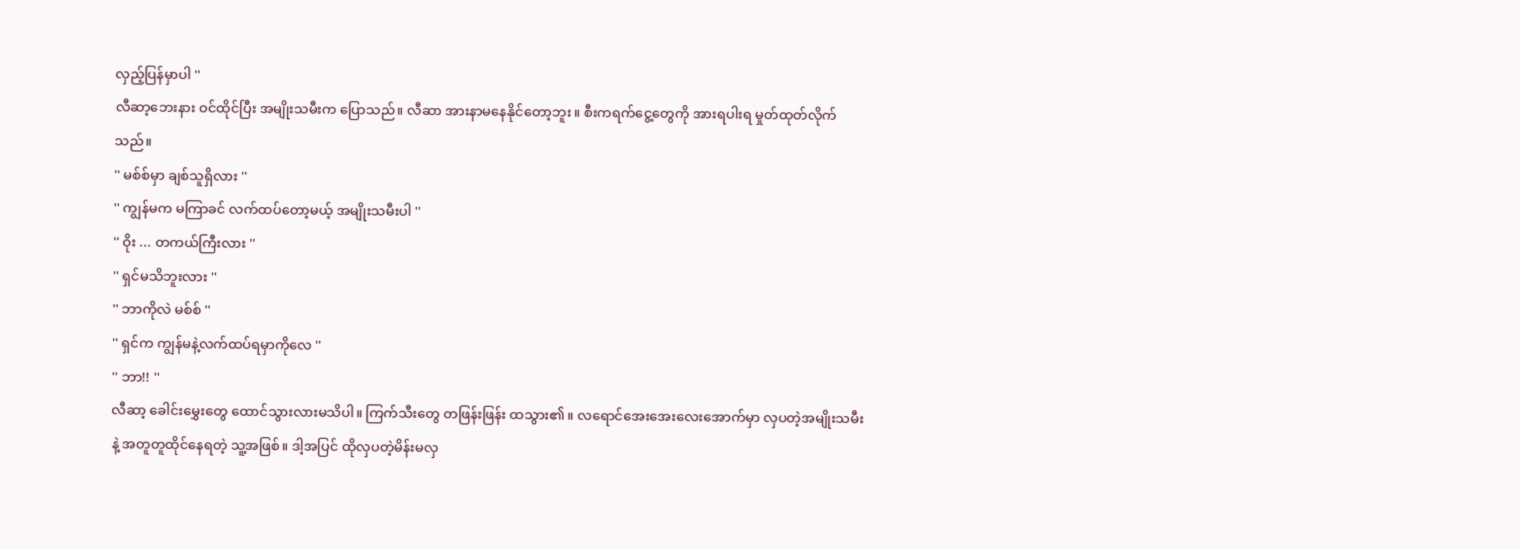လှည့်ပြန်မှာပါ ''
လီဆာ့ဘေးနား ဝင်ထိုင်ပြီး အမျိုးသမီးက ပြောသည်။ လီဆာ အားနာမနေနိုင်တော့ဘူး။ စီးကရက်ငွေ့တွေကို အားရပါးရ မှုတ်ထုတ်လိုက်သည်။
'' မစ်စ်မှာ ချစ်သူရှိလား ''
'' ကျွန်မက မကြာခင် လက်ထပ်တော့မယ့် အမျိုးသမီးပါ ''
'' ဝိုး ... တကယ်ကြီးလား ''
'' ရှင်မသိဘူးလား ''
'' ဘာကိုလဲ မစ်စ် ''
'' ရှင်က ကျွန်မနဲ့လက်ထပ်ရမှာကိုလေ ''
'' ဘာ!! ''
လီဆာ့ ခေါင်းမွှေးတွေ ထောင်သွားလားမသိပါ။ ကြက်သီးတွေ တဖြန်းဖြန်း ထသွား၏။ လရောင်အေးအေးလေးအောက်မှာ လှပတဲ့အမျိုးသမီးနဲ့ အတူတူထိုင်နေရတဲ့ သူ့အဖြစ်။ ဒါ့အပြင် ထိုလှပတဲ့မိန်းမလှ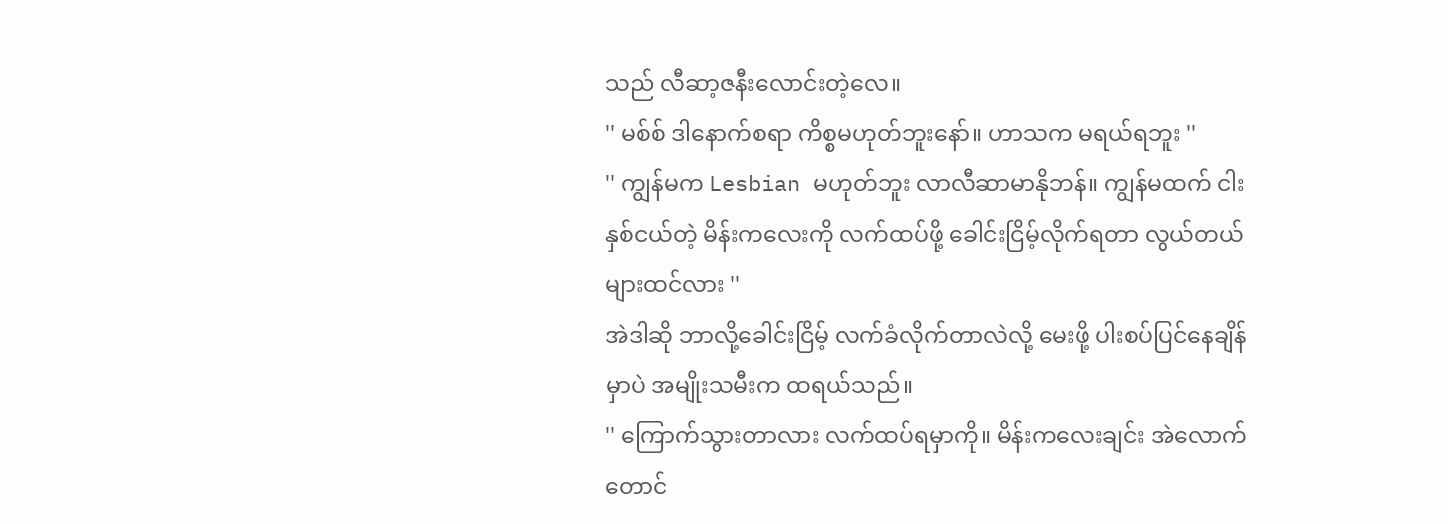သည် လီဆာ့ဇနီးလောင်းတဲ့လေ။
'' မစ်စ် ဒါနောက်စရာ ကိစ္စမဟုတ်ဘူးနော်။ ဟာသက မရယ်ရဘူး ''
'' ကျွန်မက Lesbian မဟုတ်ဘူး လာလီဆာမာနိုဘန်။ ကျွန်မထက် ငါးနှစ်ငယ်တဲ့ မိန်းကလေးကို လက်ထပ်ဖို့ ခေါင်းငြိမ့်လိုက်ရတာ လွယ်တယ်များထင်လား ''
အဲဒါဆို ဘာလို့ခေါင်းငြိမ့် လက်ခံလိုက်တာလဲလို့ မေးဖို့ ပါးစပ်ပြင်နေချိန်မှာပဲ အမျိုးသမီးက ထရယ်သည်။
'' ကြောက်သွားတာလား လက်ထပ်ရမှာကို။ မိန်းကလေးချင်း အဲလောက်တောင်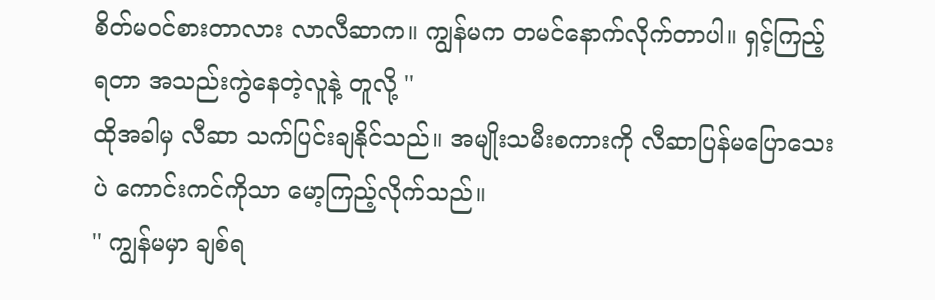စိတ်မဝင်စားတာလား လာလီဆာက။ ကျွန်မက တမင်နောက်လိုက်တာပါ။ ရှင့်ကြည့်ရတာ အသည်းကွဲနေတဲ့လူနဲ့ တူလို့ ''
ထိုအခါမှ လီဆာ သက်ပြင်းချနိုင်သည်။ အမျိုးသမီးစကားကို လီဆာပြန်မပြောသေးပဲ ကောင်းကင်ကိုသာ မော့ကြည့်လိုက်သည်။
'' ကျွန်မမှာ ချစ်ရ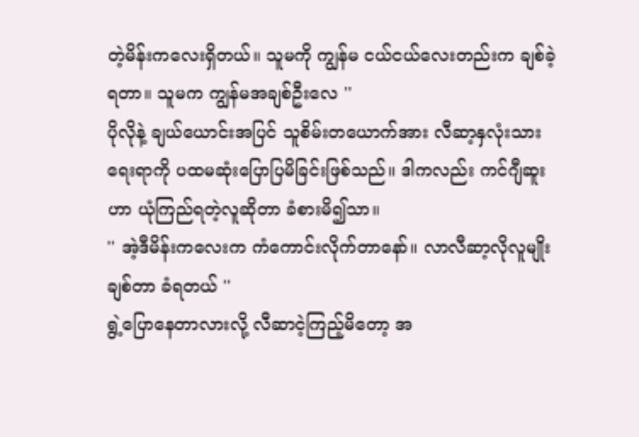တဲ့မိန်းကလေးရှိတယ်။ သူမကို ကျွန်မ ငယ်ငယ်လေးတည်းက ချစ်ခဲ့ရတာ။ သူမက ကျွန်မအချစ်ဦးလေ ''
ပိုလိုနဲ့ ချယ်ယောင်းအပြင် သူစိမ်းတယောက်အား လီဆာ့နှလုံးသားရေးရာကို ပထမဆုံးပြောပြမိခြင်းဖြစ်သည်။ ဒါကလည်း ကင်ဂျီဆူးဟာ ယုံကြည်ရတဲ့လူဆိုတာ ခံစားမိ၍သာ။
'' အဲ့ဒီမိန်းကလေးက ကံကောင်းလိုက်တာနော်။ လာလီဆာ့လိုလူမျိုးချစ်တာ ခံရတယ် ''
ရွဲ့ပြောနေတာလားလို့ လီဆာငဲ့ကြည့်မိတော့ အ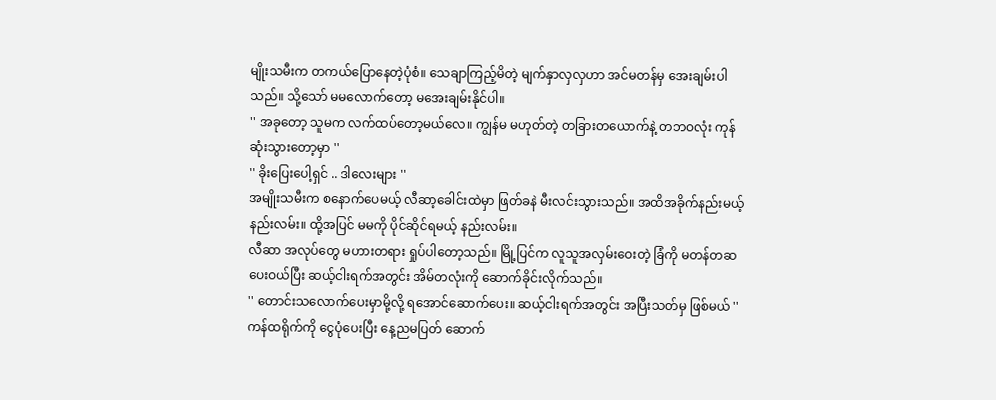မျိုးသမီးက တကယ်ပြောနေတဲ့ပုံစံ။ သေချာကြည့်မိတဲ့ မျက်နှာလှလှဟာ အင်မတန်မှ အေးချမ်းပါသည်။ သို့သော် မမလောက်တော့ မအေးချမ်းနိုင်ပါ။
'' အခုတော့ သူမက လက်ထပ်တော့မယ်လေ။ ကျွန်မ မဟုတ်တဲ့ တခြားတယောက်နဲ့ တဘဝလုံး ကုန်ဆုံးသွားတော့မှာ ''
'' ခိုးပြေးပေါ့ရှင် .. ဒါလေးများ ''
အမျိုးသမီးက စနောက်ပေမယ့် လီဆာ့ခေါင်းထဲမှာ ဖြတ်ခနဲ မီးလင်းသွားသည်။ အထိအခိုက်နည်းမယ့် နည်းလမ်း။ ထို့အပြင် မမကို ပိုင်ဆိုင်ရမယ့် နည်းလမ်း။
လီဆာ အလုပ်တွေ မဟားတရား ရှုပ်ပါတော့သည်။ မြို့ပြင်က လူသူအလှမ်းဝေးတဲ့ ခြံကို မတန်တဆပေးဝယ်ပြီး ဆယ့်ငါးရက်အတွင်း အိမ်တလုံးကို ဆောက်ခိုင်းလိုက်သည်။
'' တောင်းသလောက်ပေးမှာမို့လို့ ရအောင်ဆောက်ပေး။ ဆယ့်ငါးရက်အတွင်း အပြီးသတ်မှ ဖြစ်မယ် ''
ကန်ထရိုက်ကို ငွေပုံပေးပြီး နေ့ညမပြတ် ဆောက်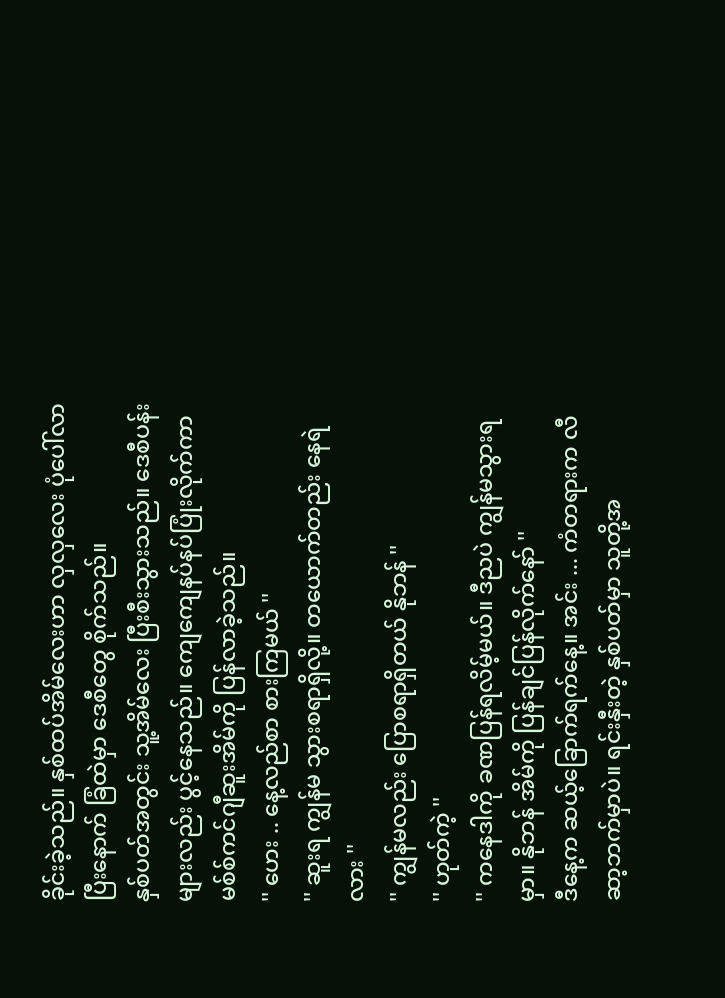ခိုင်းခဲ့သည်။ နှစ်ထပ်အိမ်လေးဟာ လှလှလေး ပုံပေါ်လာပြီးနောက် ခြံထဲမှာ ဒေစီတွေ စိုက်သည်။
နှစ်ပတ်အတွင်း သူ့အိမ်လေး ပြီးစီးသွားသည်။ ဒေစီပန်းများလည်း ပွင့်နေသည်။ ကျေကျေနပ်နပ်ပြုံးလိုက်ကာ မစ်စ်ကင်ဂျီဆူးအိမ်ကို ပြန်လာခဲ့သည်။
'' ဟေး .. နေ့လည်စာ စားကြမယ် ''
'' ဆူးရ ကျွန်မ သွားစရာရှိလို့။ တယောက်တည်း နေရဲလား ''
'' ကျွန်မလည်း ပြောစရာရှိတယ် နိုဘန် ''
'' ဟုတ်ကဲ့ ''
'' ကနေဒါကို ခဏပြန်ရလိမ့်မယ်။ ဒီညပဲ ကျွန်မသွားရမှာ။ နိုဘန် အိမ်ကို ပြန်ချင်ပြန်လိုက်နော် ''
ဒီနေ့က ဆယ့်ခြောက်ရက်နေ့။ အင်း ... ကံတရားက လီဆာ့ဘက်မှာပဲ။ ရင်းနှီးတဲ့ နှစ်ပတ်မှာ သူတို့အ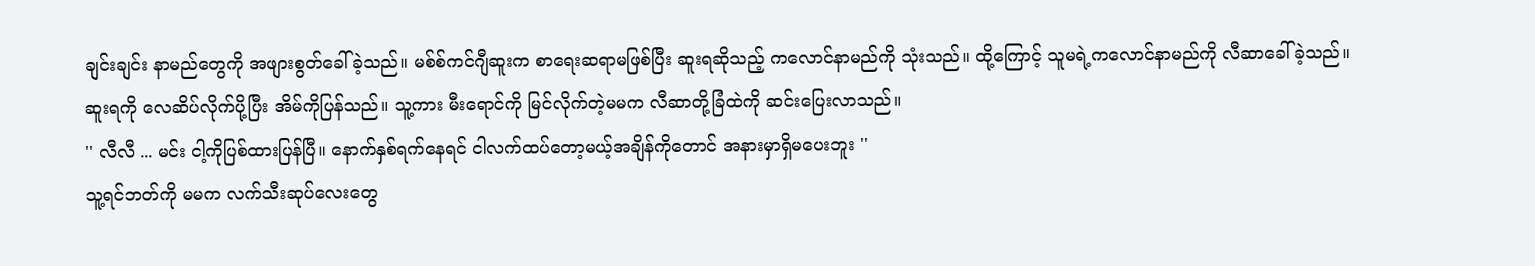ချင်းချင်း နာမည်တွေကို အဖျားစွတ်ခေါ်ခဲ့သည်။ မစ်စ်ကင်ဂျီဆူးက စာရေးဆရာမဖြစ်ပြီး ဆူးရဆိုသည့် ကလောင်နာမည်ကို သုံးသည်။ ထို့ကြောင့် သူမရဲ့ကလောင်နာမည်ကို လီဆာခေါ်ခဲ့သည်။
ဆူးရကို လေဆိပ်လိုက်ပို့ပြီး အိမ်ကိုပြန်သည်။ သူ့ကား မီးရောင်ကို မြင်လိုက်တဲ့မမက လီဆာတို့ခြံထဲကို ဆင်းပြေးလာသည်။
'' လီလီ ... မင်း ငါ့ကိုပြစ်ထားပြန်ပြီ။ နောက်နှစ်ရက်နေရင် ငါလက်ထပ်တော့မယ့်အချိန်ကိုတောင် အနားမှာရှိမပေးဘူး ''
သူ့ရင်ဘတ်ကို မမက လက်သီးဆုပ်လေးတွေ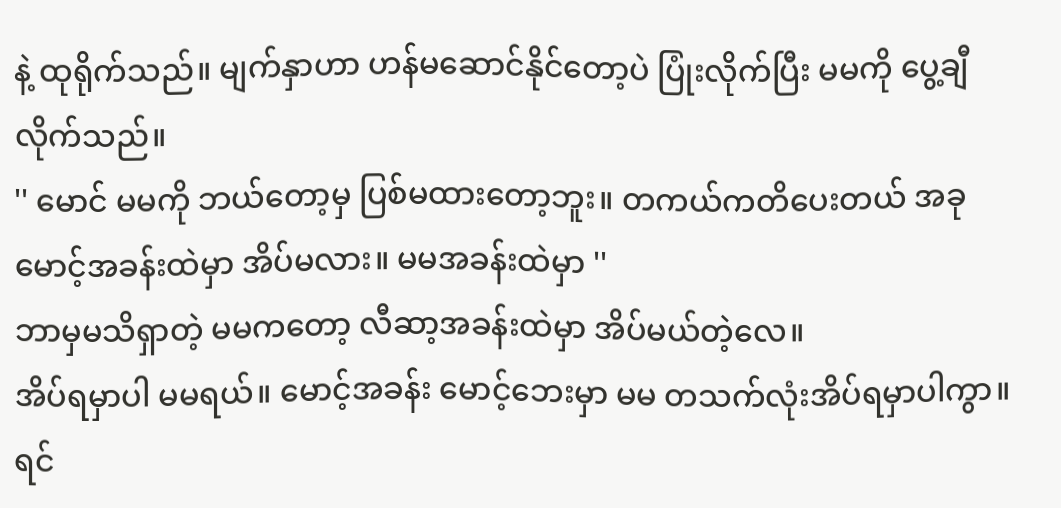နဲ့ ထုရိုက်သည်။ မျက်နှာဟာ ဟန်မဆောင်နိုင်တော့ပဲ ပြုံးလိုက်ပြီး မမကို ပွေ့ချီလိုက်သည်။
'' မောင် မမကို ဘယ်တော့မှ ပြစ်မထားတော့ဘူး။ တကယ်ကတိပေးတယ် အခု မောင့်အခန်းထဲမှာ အိပ်မလား။ မမအခန်းထဲမှာ ''
ဘာမှမသိရှာတဲ့ မမကတော့ လီဆာ့အခန်းထဲမှာ အိပ်မယ်တဲ့လေ။
အိပ်ရမှာပါ မမရယ်။ မောင့်အခန်း မောင့်ဘေးမှာ မမ တသက်လုံးအိပ်ရမှာပါကွာ။
ရင်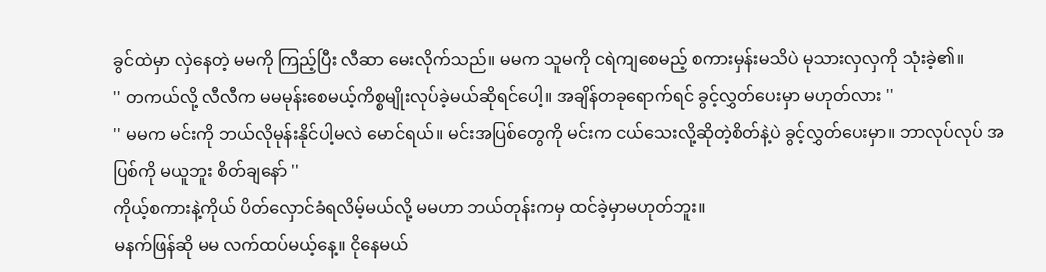ခွင်ထဲမှာ လှဲနေတဲ့ မမကို ကြည့်ပြီး လီဆာ မေးလိုက်သည်။ မမက သူမကို ငရဲကျစေမည့် စကားမှန်းမသိပဲ မုသားလှလှကို သုံးခဲ့၏။
'' တကယ်လို့ လီလီက မမမုန်းစေမယ့်ကိစ္စမျိုးလုပ်ခဲ့မယ်ဆိုရင်ပေါ့။ အချိန်တခုရောက်ရင် ခွင့်လွှတ်ပေးမှာ မဟုတ်လား ''
'' မမက မင်းကို ဘယ်လိုမုန်းနိုင်ပါ့မလဲ မောင်ရယ်။ မင်းအပြစ်တွေကို မင်းက ငယ်သေးလို့ဆိုတဲ့စိတ်နဲ့ပဲ ခွင့်လွှတ်ပေးမှာ။ ဘာလုပ်လုပ် အပြစ်ကို မယူဘူး စိတ်ချနော် ''
ကိုယ့်စကားနဲ့ကိုယ် ပိတ်လှောင်ခံရလိမ့်မယ်လို့ မမဟာ ဘယ်တုန်းကမှ ထင်ခဲ့မှာမဟုတ်ဘူး။
မနက်ဖြန်ဆို မမ လက်ထပ်မယ့်နေ့။ ငိုနေမယ်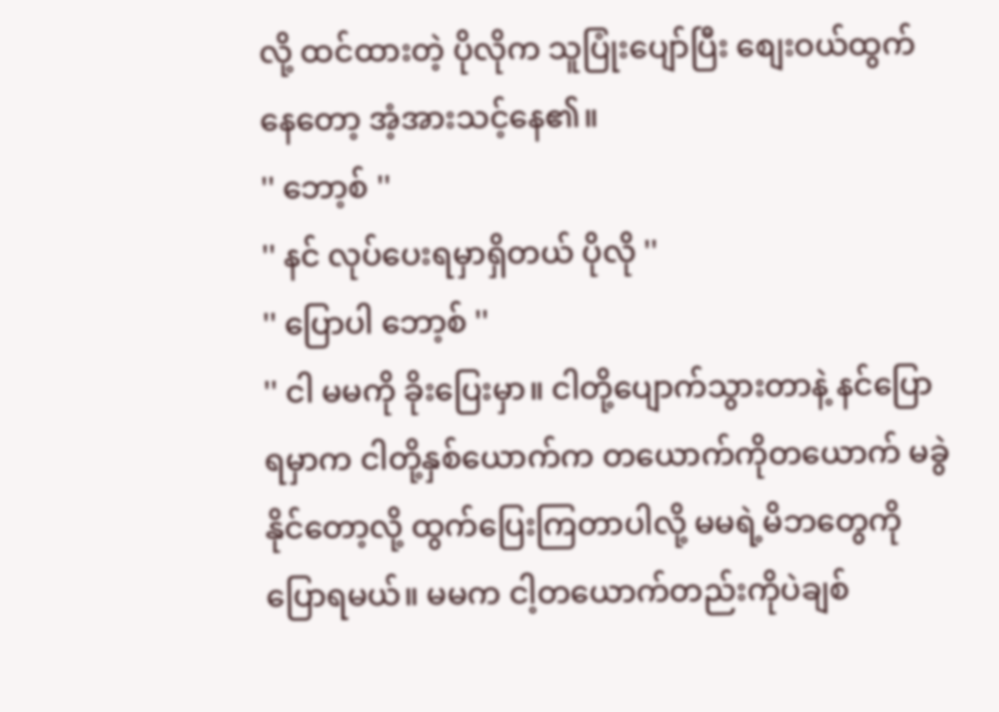လို့ ထင်ထားတဲ့ ပိုလိုက သူပြုံးပျော်ပြီး စျေးဝယ်ထွက်နေတော့ အံ့အားသင့်နေ၏။
'' ဘော့စ် ''
'' နင် လုပ်ပေးရမှာရှိတယ် ပိုလို ''
'' ပြောပါ ဘော့စ် ''
'' ငါ မမကို ခိုးပြေးမှာ။ ငါတို့ပျောက်သွားတာနဲ့ နင်ပြောရမှာက ငါတို့နှစ်ယောက်က တယောက်ကိုတယောက် မခွဲနိုင်တော့လို့ ထွက်ပြေးကြတာပါလို့ မမရဲ့မိဘတွေကို ပြောရမယ်။ မမက ငါ့တယောက်တည်းကိုပဲချစ်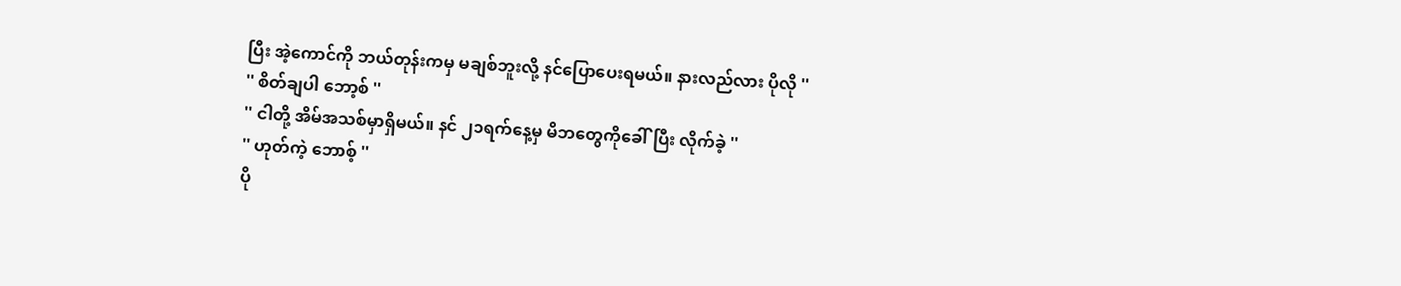ပြီး အဲ့ကောင်ကို ဘယ်တုန်းကမှ မချစ်ဘူးလို့ နင်ပြောပေးရမယ်။ နားလည်လား ပိုလို ''
'' စိတ်ချပါ ဘော့စ် ''
'' ငါတို့ အိမ်အသစ်မှာရှိမယ်။ နင် ၂၁ရက်နေ့မှ မိဘတွေကိုခေါ်ပြီး လိုက်ခဲ့ ''
'' ဟုတ်ကဲ့ ဘောစ့် ''
ပို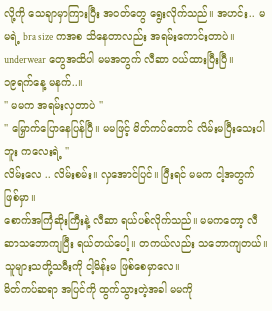လို့ကို သေချာမှာကြားပြီး အဝတ်တွေ ရွေးလိုက်သည်။ အဟင်း.. မမရဲ့ bra size ကအစ သိနေတာလည်း အရမ်းကောင်းတာပဲ။ underwear တွေအထိပါ မမအတွက် လီဆာ ဝယ်ထားပြီးပြီ။
၁၉ရက်နေ့ မနက်..။
'' မမက အရမ်းလှတာပဲ ''
'' မြှောက်ပြောနေပြန်ပြီ။ မမဖြင့် မိတ်ကပ်တောင် လိမ်းမပြီးသေးပါဘူး ကလေးရဲ့ ''
လိမ်းလေ .. လိမ်းစမ်း။ လှအောင်ပြင်။ ပြီးရင် မမက ငါ့အတွက်ဖြစ်မှာ။
စောက်အကြံဆိုးကြီးနဲ့ လီဆာ ရယ်ပစ်လိုက်သည်။ မမကတော့ လီဆာသဘောကျပြီး ရယ်တယ်ပေါ့။ တကယ်လည်း သဘောကျတယ်။ သူများသတို့သမီးကို ငါ့မိန်းမ ဖြစ်စေမှာလေ။
မိတ်ကပ်ဆရာ အပြင်ကို ထွက်သွားတဲ့အခါ မမကို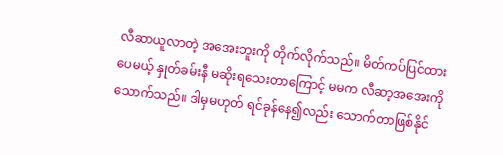လီဆာယူလာတဲ့ အအေးဘူးကို တိုက်လိုက်သည်။ မိတ်ကပ်ပြင်ထားပေမယ့် နှုတ်ခမ်းနီ မဆိုးရသေးတာကြောင့် မမက လီဆာ့အအေးကို သောက်သည်။ ဒါမှမဟုတ် ရင်ခုန်နေ၍လည်း သောက်တာဖြစ်နိုင်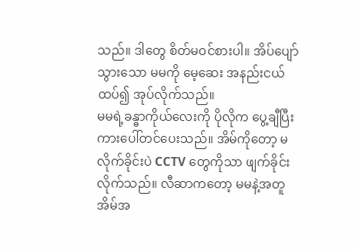သည်။ ဒါတွေ စိတ်မဝင်စားပါ။ အိပ်ပျော်သွားသော မမကို မေ့ဆေး အနည်းငယ် ထပ်၍ အုပ်လိုက်သည်။
မမရဲ့ခန္ဓာကိုယ်လေးကို ပိုလိုက ပွေ့ချီပြီး ကားပေါ်တင်ပေးသည်။ အိမ်ကိုတော့ မလိုက်ခိုင်းပဲ CCTV တွေကိုသာ ဖျက်ခိုင်းလိုက်သည်။ လီဆာကတော့ မမနဲ့အတူ အိမ်အ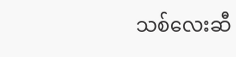သစ်လေးဆီ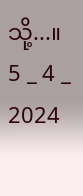သို့...။
5 _ 4 _ 2024